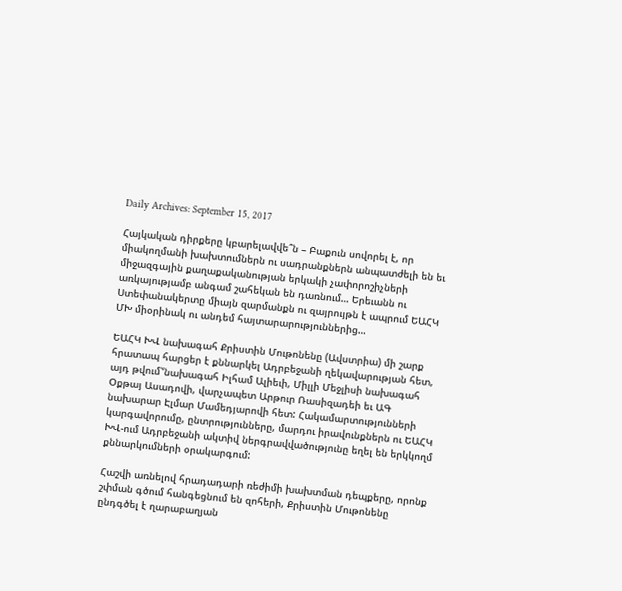Daily Archives: September 15, 2017

Հայկական դիրքերը կբարելավվե՞ն – Բաքուն սովորել է, որ միակողմանի խախտումներն ու սադրանքներն անպատժելի են եւ միջազգային քաղաքականության երկակի չափորոշիչների առկայությամբ անգամ շահեկան են դառնում… Երեւանն ու Ստեփանակերտը միայն զարմանքն ու զայրույթն է ապրում ԵԱՀԿ ՄԽ միօրինակ ու անդեմ հայտարարություններից…

ԵԱՀԿ ԽՎ նախագահ Քրիստին Մութոնենը (Ավստրիա) մի շարք հրատապ հարցեր է քննարկել Ադրբեջանի ղեկավարության հետ, այդ թվում՝‘նախագահ Իլհամ Ալիեւի, Միլլի Մեջլիսի նախագահ Օքթայ Ասադովի, վարչապետ Արթուր Ռասիզադեի եւ ԱԳ նախարար Էլմար Մամեդյարովի հետ: Հակամարտությունների կարգավորումը, ընտրությունները, մարդու իրավունքներն ու ԵԱՀԿ ԽՎ-ում Ադրբեջանի ակտիվ ներգրավվածությունը եղել են երկկողմ  քննարկումների օրակարգում:

Հաշվի առնելով հրադադարի ռեժիմի խախտման դեպքերը, որոնք շփման գծում հանգեցնում են զոհերի, Քրիստին Մութոնենը ընդգծել է ղարաբաղյան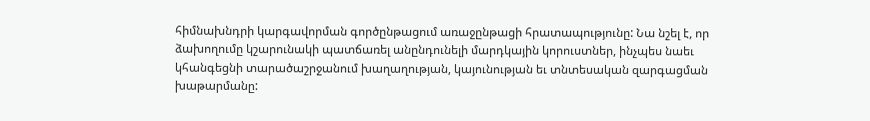հիմնախնդրի կարգավորման գործընթացում առաջընթացի հրատապությունը: Նա նշել է, որ ձախողումը կշարունակի պատճառել անընդունելի մարդկային կորուստներ, ինչպես նաեւ կհանգեցնի տարածաշրջանում խաղաղության, կայունության եւ տնտեսական զարգացման խաթարմանը: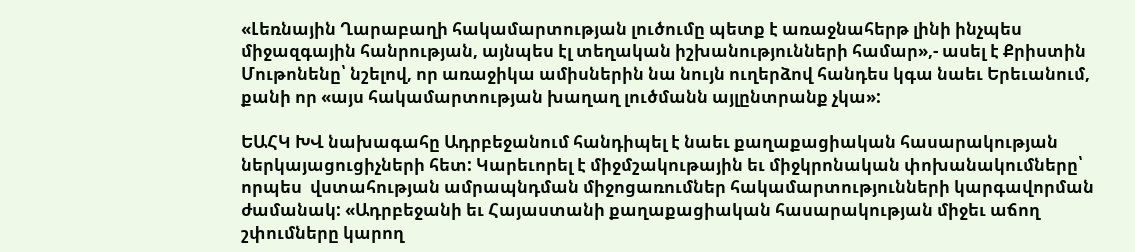«Լեռնային Ղարաբաղի հակամարտության լուծումը պետք է առաջնահերթ լինի ինչպես միջազգային հանրության, այնպես էլ տեղական իշխանությունների համար»,- ասել է Քրիստին Մութոնենը՝ նշելով, որ առաջիկա ամիսներին նա նույն ուղերձով հանդես կգա նաեւ Երեւանում, քանի որ «այս հակամարտության խաղաղ լուծմանն այլընտրանք չկա»:

ԵԱՀԿ ԽՎ նախագահը Ադրբեջանում հանդիպել է նաեւ քաղաքացիական հասարակության ներկայացուցիչների հետ: Կարեւորել է միջմշակութային եւ միջկրոնական փոխանակումները՝ որպես  վստահության ամրապնդման միջոցառումներ հակամարտությունների կարգավորման ժամանակ: «Ադրբեջանի եւ Հայաստանի քաղաքացիական հասարակության միջեւ աճող շփումները կարող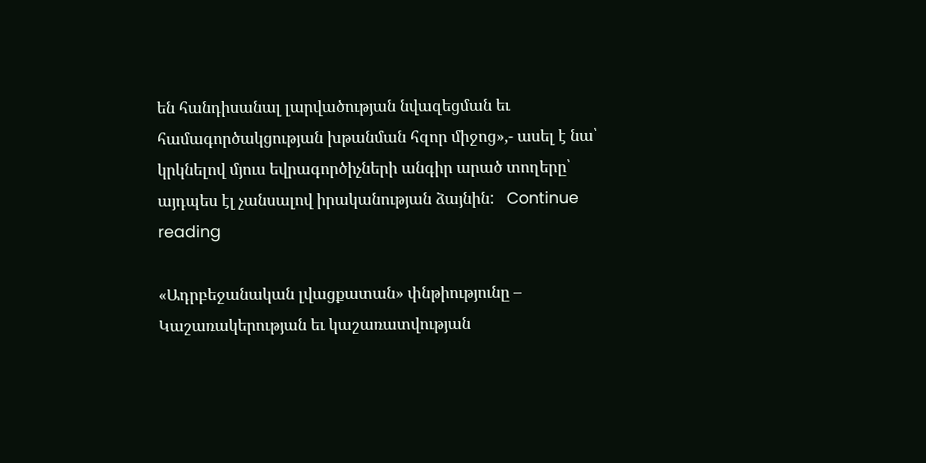են հանդիսանալ լարվածության նվազեցման եւ համագործակցության խթանման հզոր միջոց»,- ասել է նա՝ կրկնելով մյուս եվրագործիչների անգիր արած տողերը՝ այդպես էլ չանսալով իրականության ձայնին:   Continue reading

«Ադրբեջանական լվացքատան» փնթիությունը – Կաշառակերության եւ կաշառատվության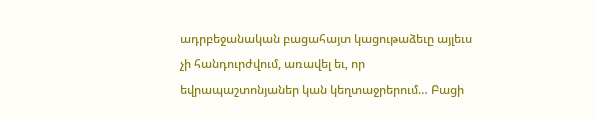ադրբեջանական բացահայտ կացութաձեւը այլեւս չի հանդուրժվում, առավել եւ, որ եվրապաշտոնյաներ կան կեղտաջրերում… Բացի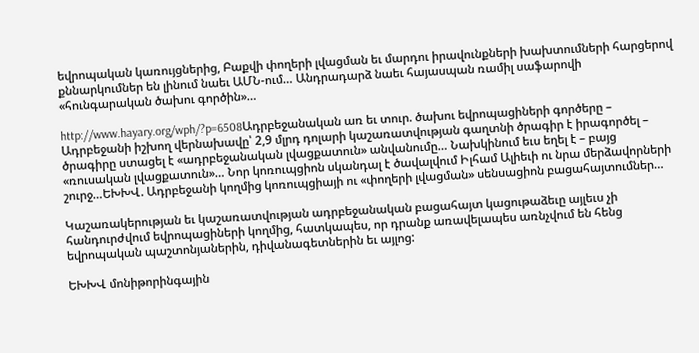եվրոպական կառույցներից, Բաքվի փողերի լվացման եւ մարդու իրավունքների խախտումների հարցերով քննարկումներ են լինում նաեւ ԱՄՆ-ում… Անդրադարձ նաեւ հայասպան ռամիլ սաֆարովի «հունգարական ծախու գործին»…

http://www.hayary.org/wph/?p=6508Ադրբեջանական առ եւ տուր. ծախու եվրոպացիների գործերը – Ադրբեջանի իշխող վերնախավը՝ 2,9 մլրդ դոլարի կաշառատվության գաղտնի ծրագիր է իրագործել – ծրագիրը ստացել է «ադրբեջանական լվացքատուն» անվանումը… Նախկինում եւս եղել է – բայց «ռուսական լվացքատուն»… Նոր կոռուպցիոն սկանդալ է ծավալվում Իլհամ Ալիեւի ու նրա մերձավորների շուրջ…ԵԽԽՎ. Ադրբեջանի կողմից կոռուպցիայի ու «փողերի լվացման» սենսացիոն բացահայտումներ…

Կաշառակերության եւ կաշառատվության ադրբեջանական բացահայտ կացութաձեւը այլեւս չի հանդուրժվում եվրոպացիների կողմից, հատկապես, որ դրանք առավելապես առնչվում են հենց եվրոպական պաշտոնյաներին, դիվանագետներին եւ այլոց:

ԵԽԽՎ մոնիթորինգային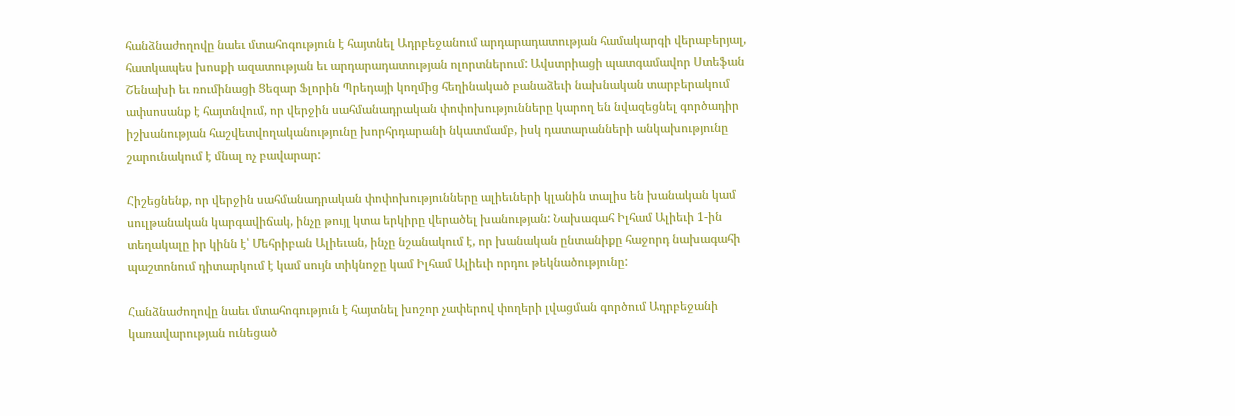հանձնաժողովը նաեւ մտահոգություն է հայտնել Ադրբեջանում արդարադատության համակարգի վերաբերյալ, հատկապես խոսքի ազատության եւ արդարադատության ոլորտներում: Ավստրիացի պատգամավոր Ստեֆան Շենախի եւ ռումինացի Ցեզար Ֆլորին Պրեդայի կողմից հեղինակած բանաձեւի նախնական տարբերակում ափսոսանք է հայտնվում, որ վերջին սահմանադրական փոփոխությունները կարող են նվազեցնել գործադիր իշխանության հաշվետվողականությունը խորհրդարանի նկատմամբ, իսկ դատարանների անկախությունը շարունակում է մնալ ոչ բավարար:

Հիշեցնենք, որ վերջին սահմանադրական փոփոխությունները ալիեւների կլանին տալիս են խանական կամ սուլթանական կարգավիճակ, ինչը թույլ կտա երկիրը վերածել խանության: Նախագահ Իլհամ Ալիեւի 1-ին տեղակալը իր կինն է՝ Մեհրիբան Ալիեւան, ինչը նշանակում է, որ խանական ընտանիքը հաջորդ նախագահի պաշտոնում դիտարկում է կամ սույն տիկնոջը կամ Իլհամ Ալիեւի որդու թեկնածությունը:

Հանձնաժողովը նաեւ մտահոգություն է հայտնել խոշոր չափերով փողերի լվացման գործում Ադրբեջանի կառավարության ունեցած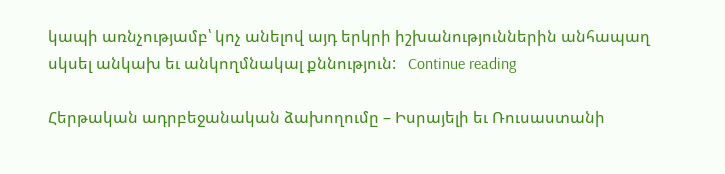կապի առնչությամբ՝ կոչ անելով այդ երկրի իշխանություններին անհապաղ սկսել անկախ եւ անկողմնակալ քննություն:   Continue reading

Հերթական ադրբեջանական ձախողումը – Իսրայելի եւ Ռուսաստանի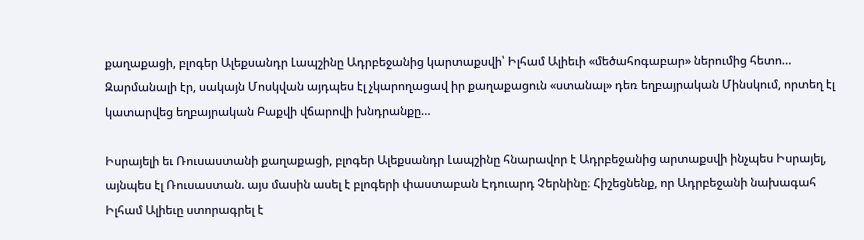քաղաքացի, բլոգեր Ալեքսանդր Լապշինը Ադրբեջանից կարտաքսվի՝ Իլհամ Ալիեւի «մեծահոգաբար» ներումից հետո… Զարմանալի էր, սակայն Մոսկվան այդպես էլ չկարողացավ իր քաղաքացուն «ստանալ» դեռ եղբայրական Մինսկում, որտեղ էլ կատարվեց եղբայրական Բաքվի վճարովի խնդրանքը…

Իսրայելի եւ Ռուսաստանի քաղաքացի, բլոգեր Ալեքսանդր Լապշինը հնարավոր է Ադրբեջանից արտաքսվի ինչպես Իսրայել, այնպես էլ Ռուսաստան. այս մասին ասել է բլոգերի փաստաբան Էդուարդ Չերնինը։ Հիշեցնենք, որ Ադրբեջանի նախագահ Իլհամ Ալիեւը ստորագրել է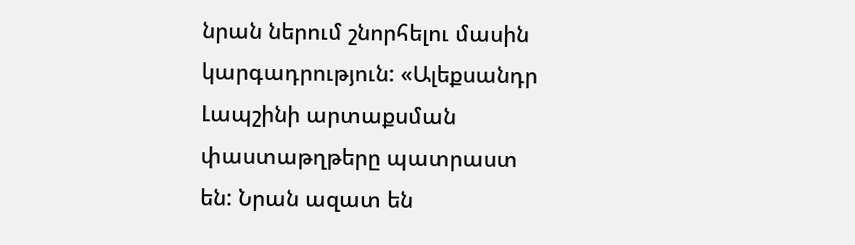նրան ներում շնորհելու մասին կարգադրություն: «Ալեքսանդր Լապշինի արտաքսման փաստաթղթերը պատրաստ են: Նրան ազատ են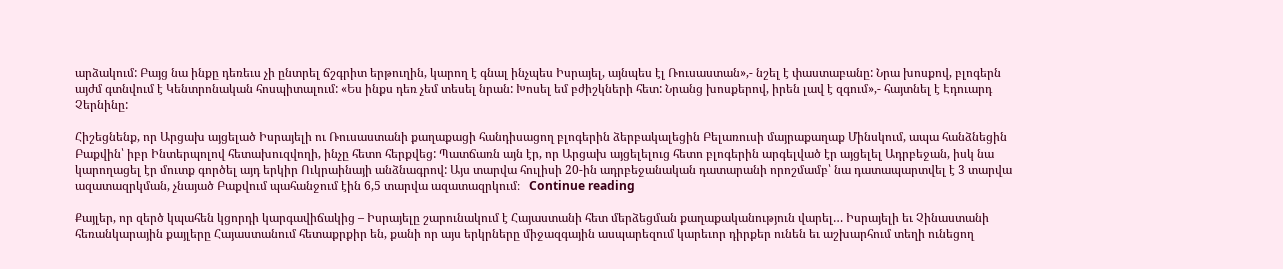արձակում: Բայց նա ինքը դեռեւս չի ընտրել ճշգրիտ երթուղին, կարող է գնալ ինչպես Իսրայել, այնպես էլ Ռուսաստան»,- նշել է փաստաբանը: Նրա խոսքով, բլոգերն այժմ գտնվում է Կենտրոնական հոսպիտալում: «Ես ինքս դեռ չեմ տեսել նրան: Խոսել եմ բժիշկների հետ: Նրանց խոսքերով, իրեն լավ է զգում»,- հայտնել է Էդուարդ Չերնինը:

Հիշեցնենք, որ Արցախ այցելած Իսրայելի ու Ռուսաստանի քաղաքացի հանդիսացող բլոգերին ձերբակալեցին Բելառուսի մայրաքաղաք Մինսկում, ապա հանձնեցին Բաքվին՝ իբր Ինտերպոլով հետախուզվողի, ինչը հետո հերքվեց: Պատճառն այն էր, որ Արցախ այցելելուց հետո բլոգերին արգելված էր այցելել Ադրբեջան, իսկ նա կարողացել էր մուտք գործել այդ երկիր Ուկրաինայի անձնագրով: Այս տարվա հուլիսի 20-ին ադրբեջանական դատարանի որոշմամբ՝ նա դատապարտվել է 3 տարվա ազատազրկման, չնայած Բաքվում պահանջում էին 6,5 տարվա ազատազրկում։   Continue reading

Քայլեր, որ զերծ կպահեն կցորդի կարգավիճակից – Իսրայելը շարունակում է Հայաստանի հետ մերձեցման քաղաքականություն վարել… Իսրայելի եւ Չինաստանի հեռանկարային քայլերը Հայաստանում հետաքրքիր են, քանի որ այս երկրները միջազգային ասպարեզում կարեւոր դիրքեր ունեն եւ աշխարհում տեղի ունեցող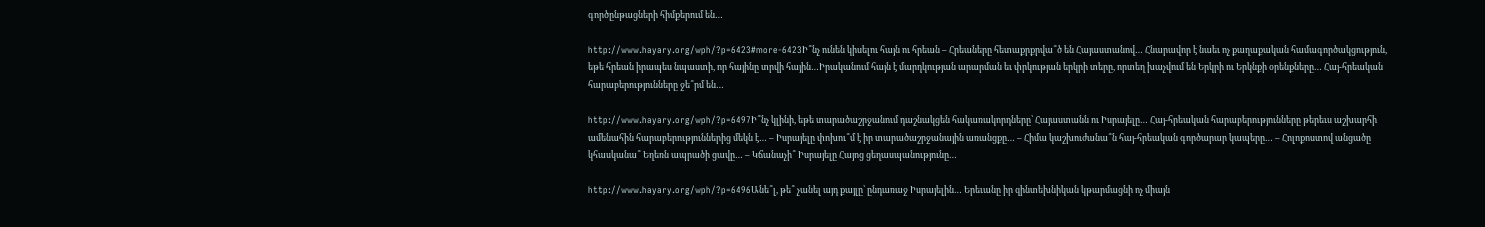գործընթացների հիմքերում են…

http://www.hayary.org/wph/?p=6423#more-6423Ի՞նչ ունեն կիսելու հայն ու հրեան – Հրեաները հետաքրքրվա՞ծ են Հայաստանով… Հնարավոր է նաեւ ոչ քաղաքական համագործակցություն, եթե հրեան իրապես նպաստի, որ հայինը տրվի հային…Իրականում հայն է մարդկության արարման եւ փրկության երկրի տերը, որտեղ խաչվում են Երկրի ու Երկնքի օրենքները… Հայ-հրեական հարաբերությունները ջե՞րմ են…

http://www.hayary.org/wph/?p=6497Ի՞նչ կլինի, եթե տարածաշրջանում դաշնակցեն հակառակորդները՝ Հայաստանն ու Իսրայելը… Հայ-հրեական հարաբերությունները թերեւս աշխարհի ամենահին հարաբերություններից մեկն է… – Իսրայելը փոխու՞մ է իր տարածաշրջանային առանցքը… – Հիմա կաշխուժանա՞ն հայ-հրեական գործարար կապերը… – Հոլոքոստով անցածը կհասկանա՞ Եղեռն ապրածի ցավը… – Կճանաչի՞ Իսրայելը Հայոց ցեղասպանությունը…

http://www.hayary.org/wph/?p=6496Անե՞լ, թե՞ չանել այդ քայլը՝ ընդառաջ Իսրայելին… Երեւանը իր զինտեխնիկան կթարմացնի ոչ միայն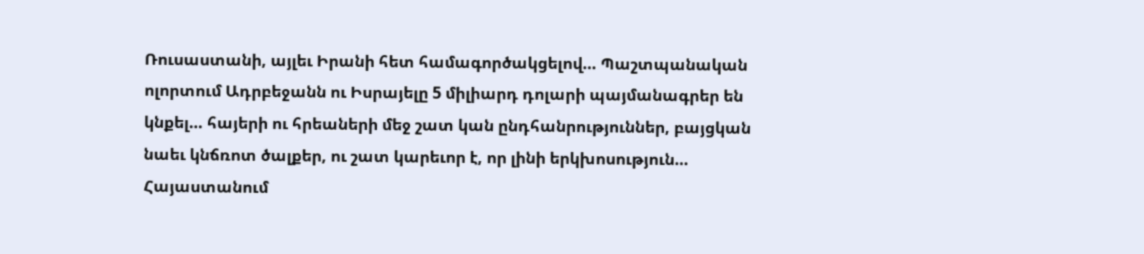Ռուսաստանի, այլեւ Իրանի հետ համագործակցելով… Պաշտպանական ոլորտում Ադրբեջանն ու Իսրայելը 5 միլիարդ դոլարի պայմանագրեր են կնքել… հայերի ու հրեաների մեջ շատ կան ընդհանրություններ, բայցկան նաեւ կնճռոտ ծալքեր, ու շատ կարեւոր է, որ լինի երկխոսություն… Հայաստանում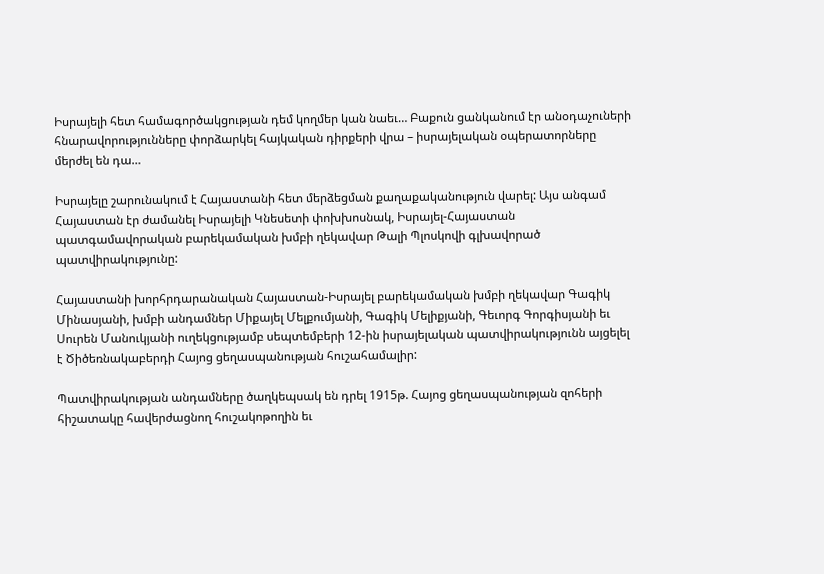Իսրայելի հետ համագործակցության դեմ կողմեր կան նաեւ… Բաքուն ցանկանում էր անօդաչուների հնարավորությունները փորձարկել հայկական դիրքերի վրա – իսրայելական օպերատորները մերժել են դա…

Իսրայելը շարունակում է Հայաստանի հետ մերձեցման քաղաքականություն վարել: Այս անգամ Հայաստան էր ժամանել Իսրայելի Կնեսետի փոխխոսնակ, Իսրայել-Հայաստան պատգամավորական բարեկամական խմբի ղեկավար Թալի Պլոսկովի գլխավորած պատվիրակությունը:

Հայաստանի խորհրդարանական Հայաստան-Իսրայել բարեկամական խմբի ղեկավար Գագիկ Մինասյանի, խմբի անդամներ Միքայել Մելքումյանի, Գագիկ Մելիքյանի, Գեւորգ Գորգիսյանի եւ Սուրեն Մանուկյանի ուղեկցությամբ սեպտեմբերի 12-ին իսրայելական պատվիրակությունն այցելել է Ծիծեռնակաբերդի Հայոց ցեղասպանության հուշահամալիր:

Պատվիրակության անդամները ծաղկեպսակ են դրել 1915թ. Հայոց ցեղասպանության զոհերի հիշատակը հավերժացնող հուշակոթողին եւ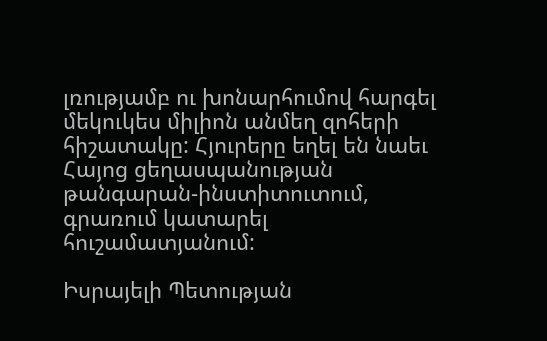լռությամբ ու խոնարհումով հարգել մեկուկես միլիոն անմեղ զոհերի հիշատակը: Հյուրերը եղել են նաեւ Հայոց ցեղասպանության թանգարան-ինստիտուտում, գրառում կատարել հուշամատյանում:

Իսրայելի Պետության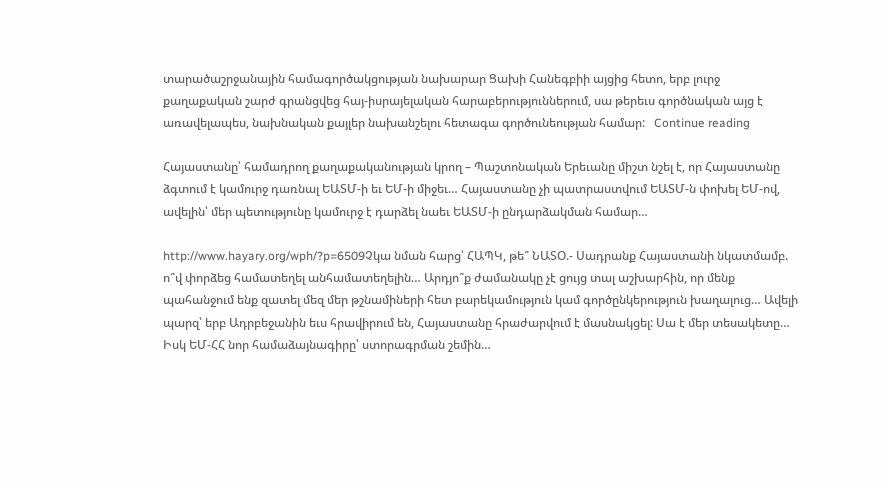տարածաշրջանային համագործակցության նախարար Ցախի Հանեգբիի այցից հետո, երբ լուրջ քաղաքական շարժ գրանցվեց հայ-իսրայելական հարաբերություններում, սա թերեւս գործնական այց է առավելապես, նախնական քայլեր նախանշելու հետագա գործունեության համար:   Continue reading

Հայաստանը՝ համադրող քաղաքականության կրող – Պաշտոնական Երեւանը միշտ նշել է, որ Հայաստանը ձգտում է կամուրջ դառնալ ԵԱՏՄ-ի եւ ԵՄ-ի միջեւ… Հայաստանը չի պատրաստվում ԵԱՏՄ-ն փոխել ԵՄ-ով, ավելին՝ մեր պետությունը կամուրջ է դարձել նաեւ ԵԱՏՄ-ի ընդարձակման համար…

http://www.hayary.org/wph/?p=6509Չկա նման հարց՝ ՀԱՊԿ, թե՞ ՆԱՏՕ.- Սադրանք Հայաստանի նկատմամբ. ո՞վ փորձեց համատեղել անհամատեղելին… Արդյո՞ք ժամանակը չէ ցույց տալ աշխարհին, որ մենք պահանջում ենք զատել մեզ մեր թշնամիների հետ բարեկամություն կամ գործընկերություն խաղալուց… Ավելի պարզ՝ երբ Ադրբեջանին եւս հրավիրում են, Հայաստանը հրաժարվում է մասնակցել: Սա է մեր տեսակետը… Իսկ ԵՄ-ՀՀ նոր համաձայնագիրը՝ ստորագրման շեմին…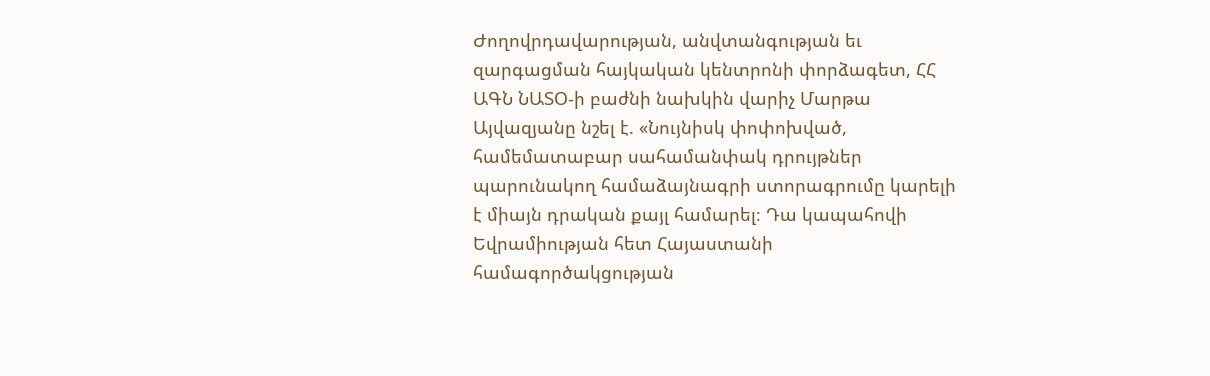Ժողովրդավարության, անվտանգության եւ զարգացման հայկական կենտրոնի փորձագետ, ՀՀ ԱԳՆ ՆԱՏՕ-ի բաժնի նախկին վարիչ Մարթա Այվազյանը նշել է. «Նույնիսկ փոփոխված, համեմատաբար սահամանփակ դրույթներ պարունակող համաձայնագրի ստորագրումը կարելի է միայն դրական քայլ համարել։ Դա կապահովի Եվրամիության հետ Հայաստանի համագործակցության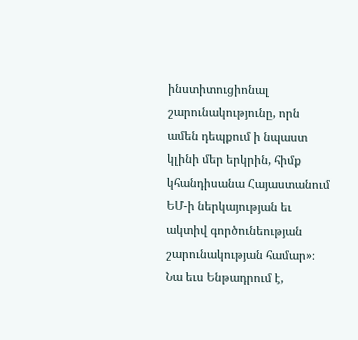ինստիտուցիոնալ շարունակությունը, որն ամեն դեպքում ի նպաստ կլինի մեր երկրին, հիմք կհանդիսանա Հայաստանում ԵՄ-ի ներկայության եւ ակտիվ գործունեության շարունակության համար»։ Նա եւս Ենթադրում է,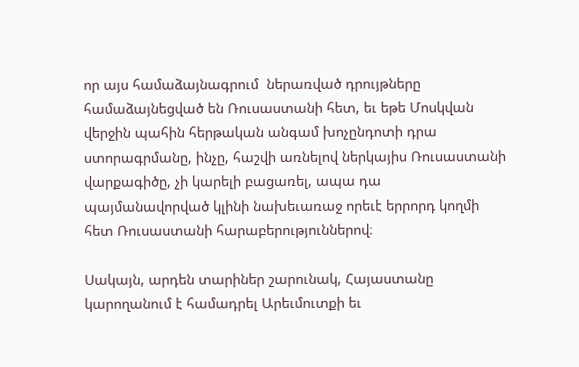որ այս համաձայնագրում  ներառված դրույթները համաձայնեցված են Ռուսաստանի հետ, եւ եթե Մոսկվան վերջին պահին հերթական անգամ խոչընդոտի դրա ստորագրմանը, ինչը, հաշվի առնելով ներկայիս Ռուսաստանի վարքագիծը, չի կարելի բացառել, ապա դա պայմանավորված կլինի նախեւառաջ որեւէ երրորդ կողմի հետ Ռուսաստանի հարաբերություններով։

Սակայն, արդեն տարիներ շարունակ, Հայաստանը կարողանում է համադրել Արեւմուտքի եւ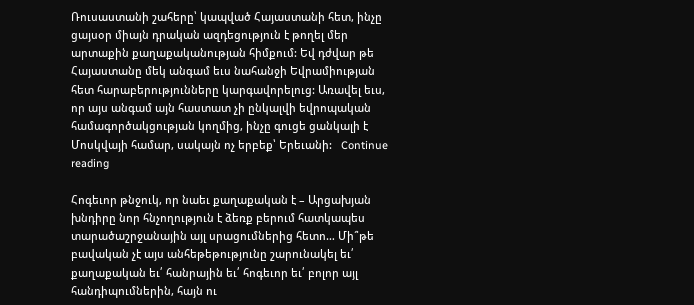Ռուսաստանի շահերը՝ կապված Հայաստանի հետ, ինչը ցայսօր միայն դրական ազդեցություն է թողել մեր արտաքին քաղաքականության հիմքում: Եվ դժվար թե Հայաստանը մեկ անգամ եւս նահանջի Եվրամիության հետ հարաբերությունները կարգավորելուց: Առավել եւս, որ այս անգամ այն հաստատ չի ընկալվի եվրոպական համագործակցության կողմից, ինչը գուցե ցանկալի է Մոսկվայի համար, սակայն ոչ երբեք՝ Երեւանի:   Continue reading

Հոգեւոր թնջուկ, որ նաեւ քաղաքական է – Արցախյան խնդիրը նոր հնչողություն է ձեռք բերում հատկապես տարածաշրջանային այլ սրացումներից հետո… Մի՞թե բավական չէ այս անհեթեթությունը շարունակել եւ՛ քաղաքական եւ՛ հանրային եւ՛ հոգեւոր եւ՛ բոլոր այլ հանդիպումներին, հայն ու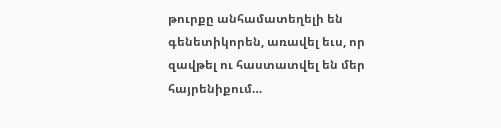թուրքը անհամատեղելի են գենետիկորեն, առավել եւս, որ զավթել ու հաստատվել են մեր հայրենիքում…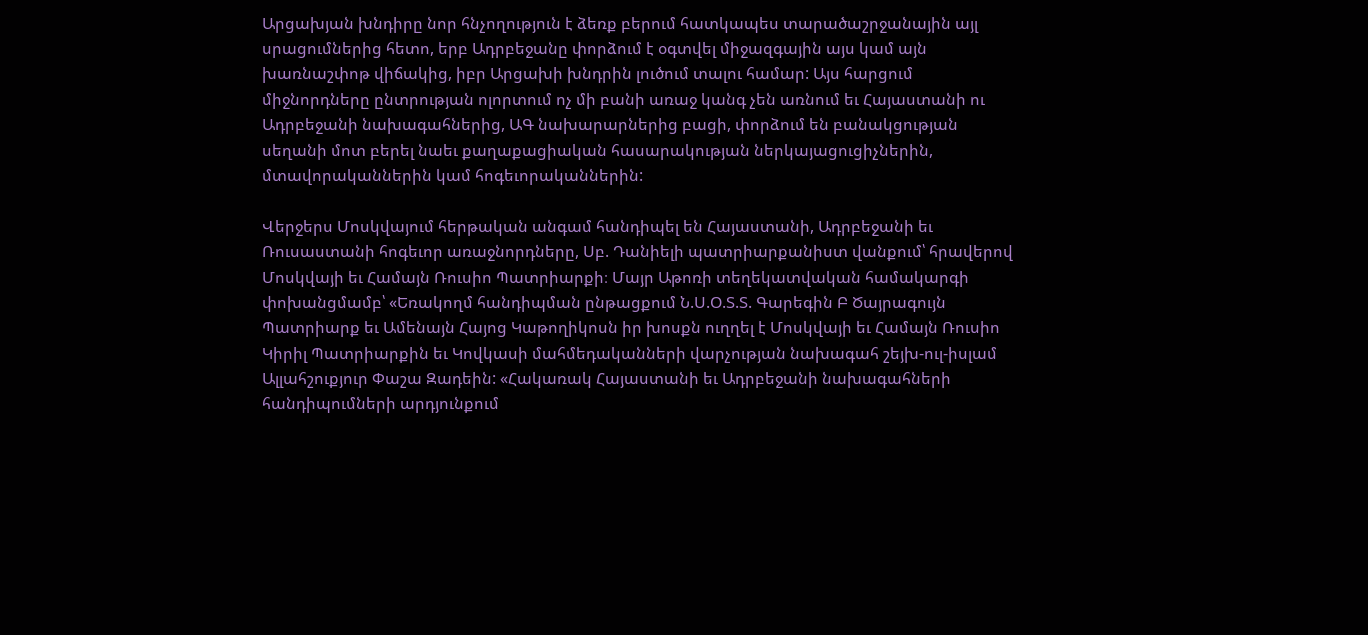Արցախյան խնդիրը նոր հնչողություն է ձեռք բերում հատկապես տարածաշրջանային այլ սրացումներից հետո, երբ Ադրբեջանը փորձում է օգտվել միջազգային այս կամ այն խառնաշփոթ վիճակից, իբր Արցախի խնդրին լուծում տալու համար: Այս հարցում միջնորդները ընտրության ոլորտում ոչ մի բանի առաջ կանգ չեն առնում եւ Հայաստանի ու Ադրբեջանի նախագահներից, ԱԳ նախարարներից բացի, փորձում են բանակցության սեղանի մոտ բերել նաեւ քաղաքացիական հասարակության ներկայացուցիչներին, մտավորականներին կամ հոգեւորականներին:

Վերջերս Մոսկվայում հերթական անգամ հանդիպել են Հայաստանի, Ադրբեջանի եւ Ռուսաստանի հոգեւոր առաջնորդները, Սբ. Դանիելի պատրիարքանիստ վանքում՝ հրավերով Մոսկվայի եւ Համայն Ռուսիո Պատրիարքի։ Մայր Աթոռի տեղեկատվական համակարգի փոխանցմամբ՝ «Եռակողմ հանդիպման ընթացքում Ն.Ս.Օ.Տ.Տ. Գարեգին Բ Ծայրագույն Պատրիարք եւ Ամենայն Հայոց Կաթողիկոսն իր խոսքն ուղղել է Մոսկվայի եւ Համայն Ռուսիո Կիրիլ Պատրիարքին եւ Կովկասի մահմեդականների վարչության նախագահ շեյխ-ուլ-իսլամ Ալլահշուքյուր Փաշա Զադեին: «Հակառակ Հայաստանի եւ Ադրբեջանի նախագահների հանդիպումների արդյունքում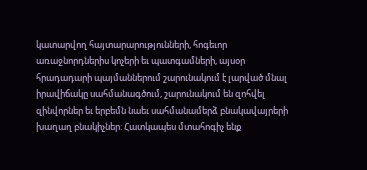կատարվող հայտարարությունների, հոգեւոր առաջնորդներիս կոչերի եւ պատգամների, այսօր հրադադարի պայմաններում շարունակում է լարված մնալ իրավիճակը սահմանագծում, շարունակում են զոհվել զինվորներ եւ երբեմն նաեւ սահմանամերձ բնակավայրերի խաղաղ բնակիչներ: Հատկապես մտահոգիչ ենք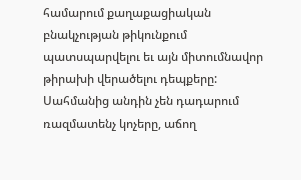համարում քաղաքացիական բնակչության թիկունքում պատսպարվելու եւ այն միտումնավոր թիրախի վերածելու դեպքերը: Սահմանից անդին չեն դադարում ռազմատենչ կոչերը, աճող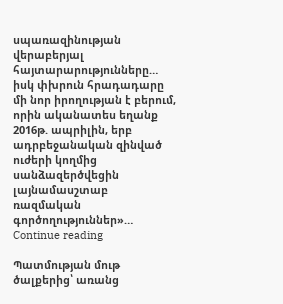սպառազինության վերաբերյալ հայտարարությունները… իսկ փխրուն հրադադարը մի նոր իրողության է բերում, որին ականատես եղանք 2016թ. ապրիլին, երբ ադրբեջանական զինված ուժերի կողմից սանձազերծվեցին լայնամասշտաբ ռազմական գործողություններ»…   Continue reading

Պատմության մութ ծալքերից՝ առանց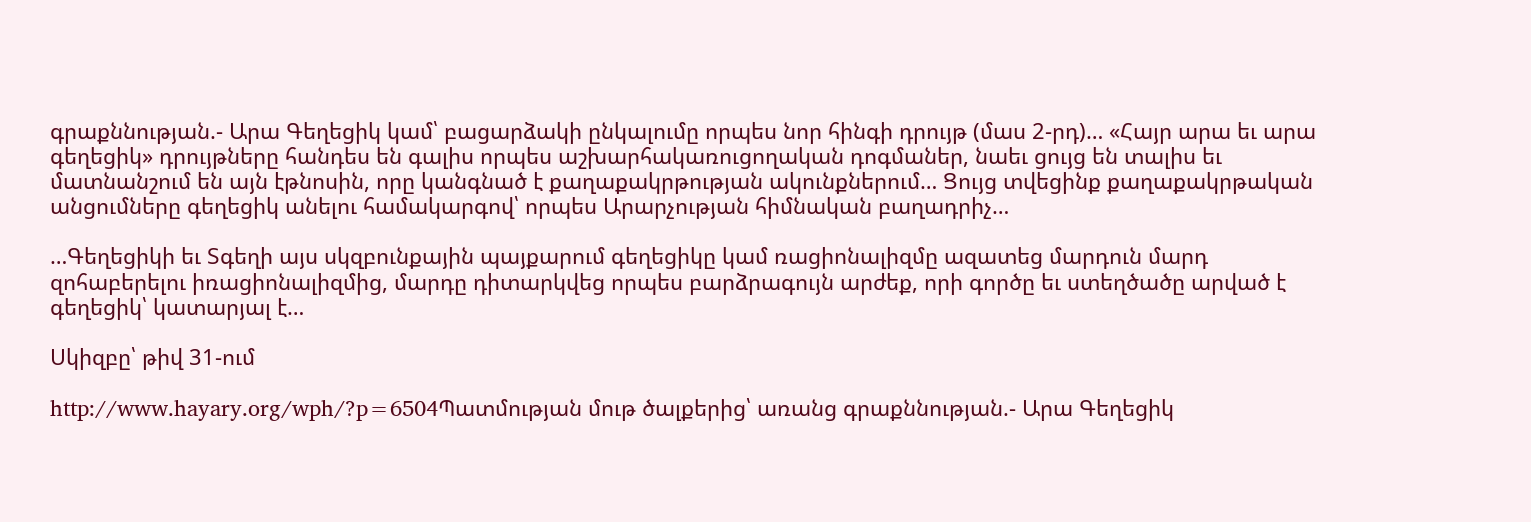գրաքննության.- Արա Գեղեցիկ կամ՝ բացարձակի ընկալումը որպես նոր հինգի դրույթ (մաս 2-րդ)… «Հայր արա եւ արա գեղեցիկ» դրույթները հանդես են գալիս որպես աշխարհակառուցողական դոգմաներ, նաեւ ցույց են տալիս եւ մատնանշում են այն էթնոսին, որը կանգնած է քաղաքակրթության ակունքներում… Ցույց տվեցինք քաղաքակրթական անցումները գեղեցիկ անելու համակարգով՝ որպես Արարչության հիմնական բաղադրիչ…

…Գեղեցիկի եւ Տգեղի այս սկզբունքային պայքարում գեղեցիկը կամ ռացիոնալիզմը ազատեց մարդուն մարդ զոհաբերելու իռացիոնալիզմից, մարդը դիտարկվեց որպես բարձրագույն արժեք, որի գործը եւ ստեղծածը արված է գեղեցիկ՝ կատարյալ է…

Սկիզբը՝ թիվ 31-ում

http://www.hayary.org/wph/?p=6504Պատմության մութ ծալքերից՝ առանց գրաքննության.- Արա Գեղեցիկ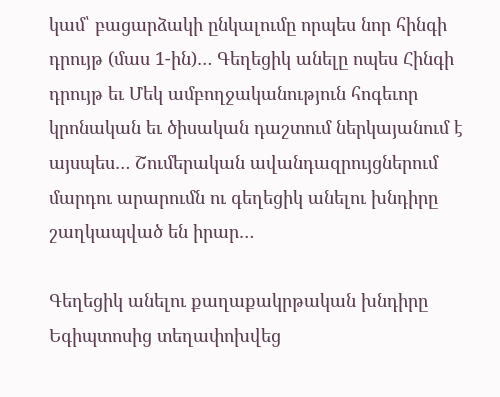կամ՝ բացարձակի ընկալումը որպես նոր հինգի դրույթ (մաս 1-ին)… Գեղեցիկ անելը ոպես Հինգի դրույթ եւ Մեկ ամբողջականություն հոգեւոր կրոնական եւ ծիսական դաշտում ներկայանում է այսպես… Շումերական ավանդազրույցներում մարդու արարումն ու գեղեցիկ անելու խնդիրը շաղկապված են իրար…

Գեղեցիկ անելու քաղաքակրթական խնդիրը Եգիպտոսից տեղափոխվեց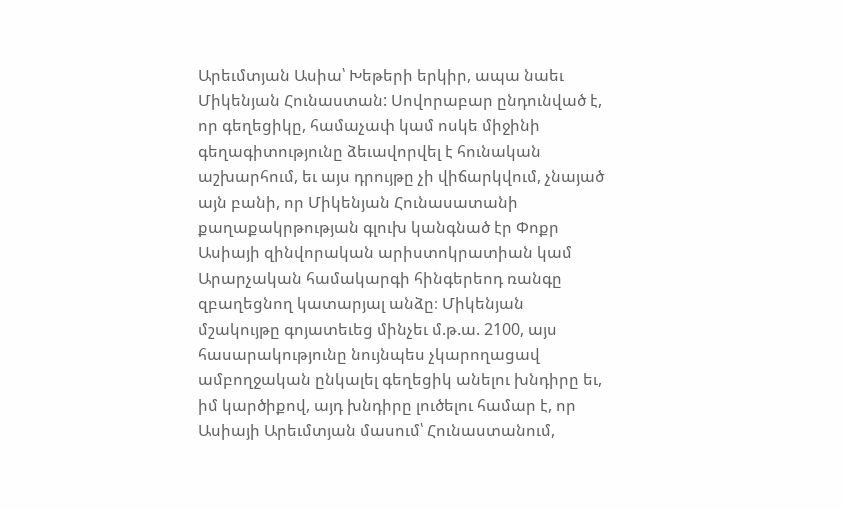Արեւմտյան Ասիա՝ Խեթերի երկիր, ապա նաեւ Միկենյան Հունաստան: Սովորաբար ընդունված է, որ գեղեցիկը, համաչափ կամ ոսկե միջինի գեղագիտությունը ձեւավորվել է հունական աշխարհում, եւ այս դրույթը չի վիճարկվում, չնայած այն բանի, որ Միկենյան Հունասատանի քաղաքակրթության գլուխ կանգնած էր Փոքր Ասիայի զինվորական արիստոկրատիան կամ Արարչական համակարգի հինգերեոդ ռանգը զբաղեցնող կատարյալ անձը։ Միկենյան մշակույթը գոյատեւեց մինչեւ մ.թ.ա. 2100, այս հասարակությունը նույնպես չկարողացավ ամբողջական ընկալել գեղեցիկ անելու խնդիրը եւ, իմ կարծիքով, այդ խնդիրը լուծելու համար է, որ Ասիայի Արեւմտյան մասում՝ Հունաստանում,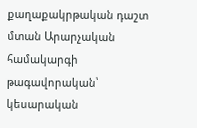քաղաքակրթական դաշտ մտան Արարչական համակարգի թագավորական՝ կեսարական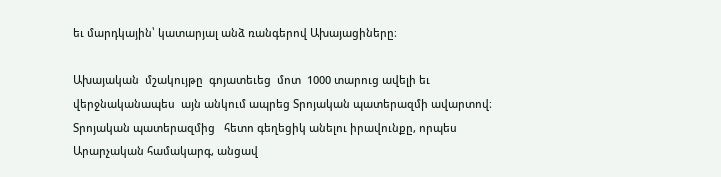եւ մարդկային՝ կատարյալ անձ ռանգերով Ախայացիները։

Ախայական  մշակույթը  գոյատեւեց  մոտ  1000 տարուց ավելի եւ վերջնականապես  այն անկում ապրեց Տրոյական պատերազմի ավարտով։ Տրոյական պատերազմից   հետո գեղեցիկ անելու իրավունքը, որպես Արարչական համակարգ, անցավ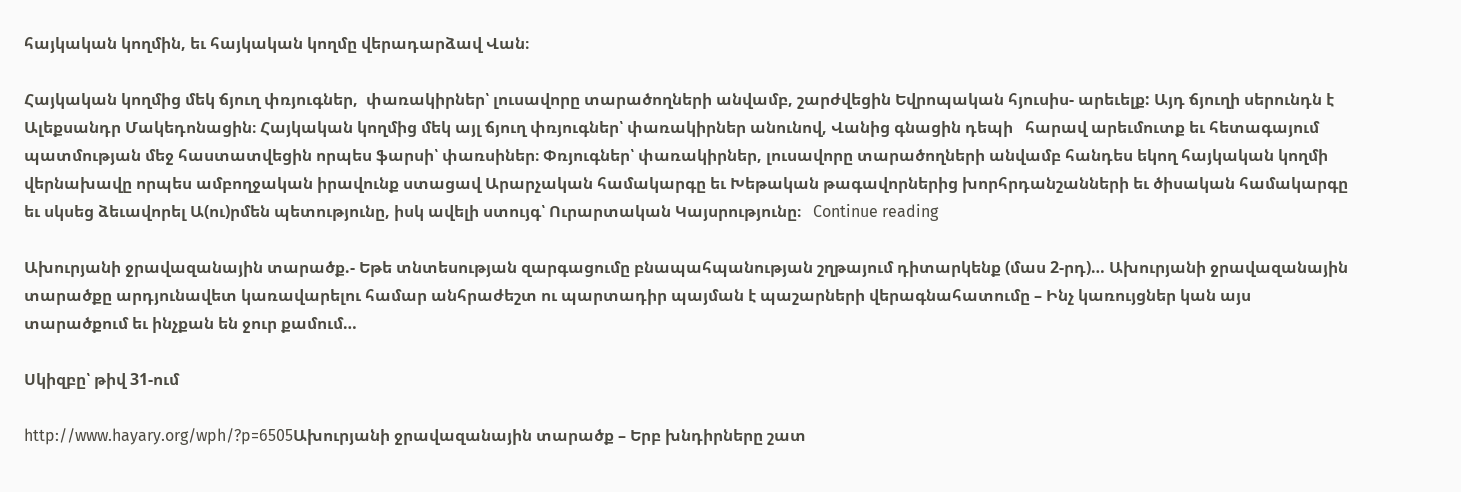հայկական կողմին, եւ հայկական կողմը վերադարձավ Վան։

Հայկական կողմից մեկ ճյուղ փռյուգներ,  փառակիրներ՝ լուսավորը տարածողների անվամբ, շարժվեցին Եվրոպական հյուսիս- արեւելք: Այդ ճյուղի սերունդն է Ալեքսանդր Մակեդոնացին։ Հայկական կողմից մեկ այլ ճյուղ փռյուգներ՝ փառակիրներ անունով, Վանից գնացին դեպի   հարավ արեւմուտք եւ հետագայում պատմության մեջ հաստատվեցին որպես ֆարսի՝ փառսիներ։ Փռյուգներ՝ փառակիրներ, լուսավորը տարածողների անվամբ հանդես եկող հայկական կողմի վերնախավը որպես ամբողջական իրավունք ստացավ Արարչական համակարգը եւ Խեթական թագավորներից խորհրդանշանների եւ ծիսական համակարգը եւ սկսեց ձեւավորել Ա(ու)րմեն պետությունը, իսկ ավելի ստույգ՝ Ուրարտական Կայսրությունը։   Continue reading

Ախուրյանի ջրավազանային տարածք.- Եթե տնտեսության զարգացումը բնապահպանության շղթայում դիտարկենք (մաս 2-րդ)… Ախուրյանի ջրավազանային տարածքը արդյունավետ կառավարելու համար անհրաժեշտ ու պարտադիր պայման է պաշարների վերագնահատումը – Ինչ կառույցներ կան այս տարածքում եւ ինչքան են ջուր քամում…

Սկիզբը՝ թիվ 31-ում

http://www.hayary.org/wph/?p=6505Ախուրյանի ջրավազանային տարածք – Երբ խնդիրները շատ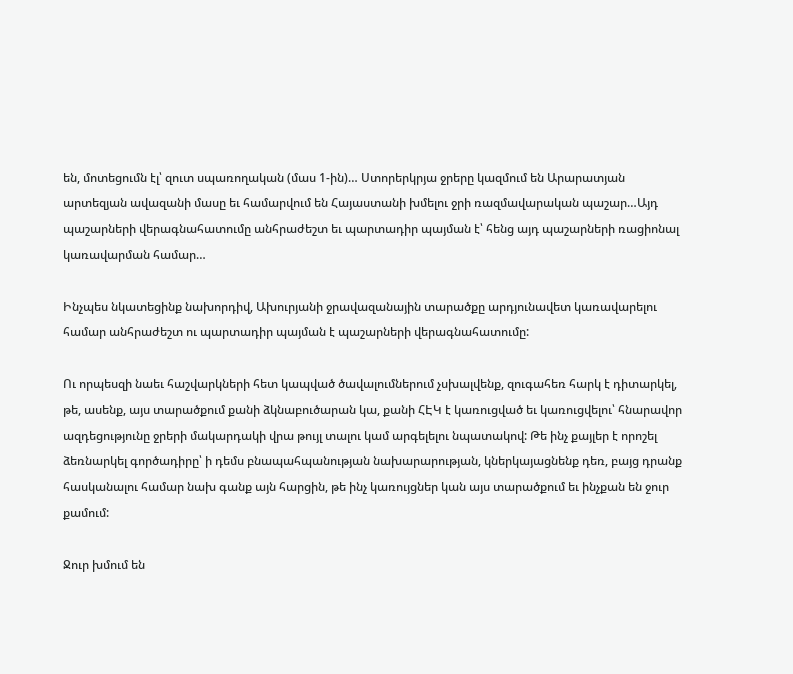են, մոտեցումն էլ՝ զուտ սպառողական (մաս 1-ին)… Ստորերկրյա ջրերը կազմում են Արարատյան արտեզյան ավազանի մասը եւ համարվում են Հայաստանի խմելու ջրի ռազմավարական պաշար…Այդ պաշարների վերագնահատումը անհրաժեշտ եւ պարտադիր պայման է՝ հենց այդ պաշարների ռացիոնալ կառավարման համար…

Ինչպես նկատեցինք նախորդիվ, Ախուրյանի ջրավազանային տարածքը արդյունավետ կառավարելու համար անհրաժեշտ ու պարտադիր պայման է պաշարների վերագնահատումը:

Ու որպեսզի նաեւ հաշվարկների հետ կապված ծավալումներում չսխալվենք, զուգահեռ հարկ է դիտարկել, թե, ասենք, այս տարածքում քանի ձկնաբուծարան կա, քանի ՀԷԿ է կառուցված եւ կառուցվելու՝ հնարավոր ազդեցությունը ջրերի մակարդակի վրա թույլ տալու կամ արգելելու նպատակով: Թե ինչ քայլեր է որոշել ձեռնարկել գործադիրը՝ ի դեմս բնապահպանության նախարարության, կներկայացնենք դեռ, բայց դրանք հասկանալու համար նախ գանք այն հարցին, թե ինչ կառույցներ կան այս տարածքում եւ ինչքան են ջուր քամում:

Ջուր խմում են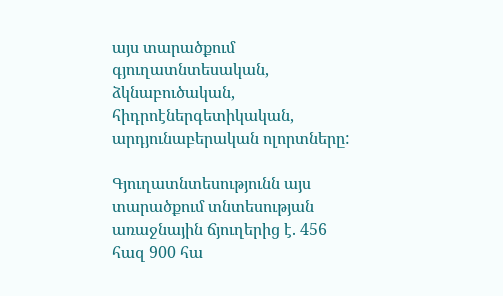այս տարածքում գյուղատնտեսական, ձկնաբուծական, հիդրոէներգետիկական, արդյունաբերական ոլորտները:

Գյուղատնտեսությունն այս տարածքում տնտեսության առաջնային ճյուղերից է. 456 հազ 900 հա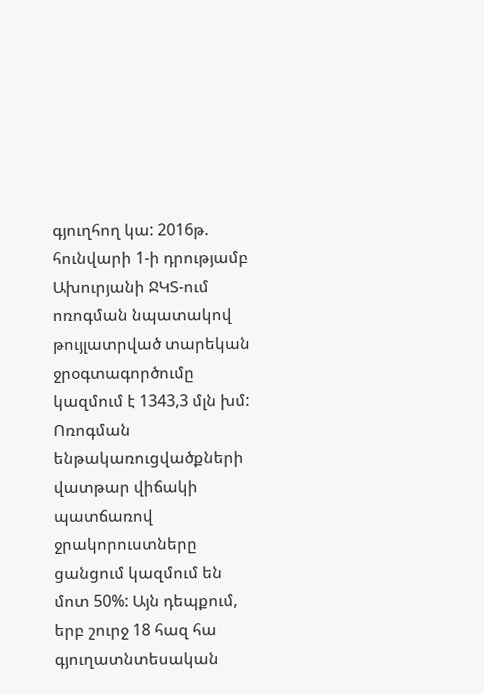գյուղհող կա: 2016թ. հունվարի 1-ի դրությամբ Ախուրյանի ՋԿՏ-ում ոռոգման նպատակով թույլատրված տարեկան ջրօգտագործումը կազմում է 1343,3 մլն խմ: Ոռոգման ենթակառուցվածքների վատթար վիճակի պատճառով ջրակորուստները ցանցում կազմում են մոտ 50%: Այն դեպքում, երբ շուրջ 18 հազ հա գյուղատնտեսական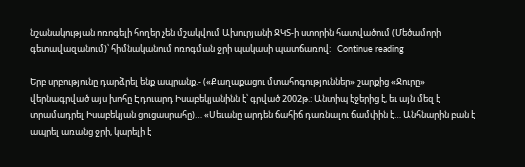նշանակության ոռոգելի հողեր չեն մշակվում Ախուրյանի ՋԿՏ-ի ստորին հատվածում (Մեծամորի գետավազանում)՝ հիմնականում ոռոգման ջրի պակասի պատճառով:   Continue reading

Երբ սրբությունը դարձրել ենք ապրանք.- («Քաղաքացու մտահոգություններ» շարքից «Ջուրը» վերնագրված այս խոհը Էդուարդ Իսաբեկյանինն է՝ գրված 2002թ.: Անտիպ էջերից է, եւ այն մեզ է տրամադրել Իսաբեկյան ցուցասրահը)… «Սեւանը արդեն ճահիճ դառնալու ճամփին է… Անհնարին բան է ապրել առանց ջրի, կարելի է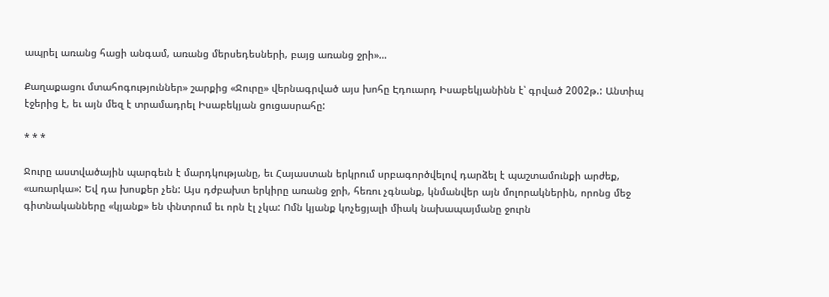ապրել առանց հացի անգամ, առանց մերսեդեսների, բայց առանց ջրի»…

Քաղաքացու մտահոգություններ» շարքից «Ջուրը» վերնագրված այս խոհը Էդուարդ Իսաբեկյանինն է՝ գրված 2002թ.: Անտիպ էջերից է, եւ այն մեզ է տրամադրել Իսաբեկյան ցուցասրահը:

* * *

Ջուրը աստվածային պարգեւն է մարդկությանը, եւ Հայաստան երկրում սրբագործվելով դարձել է պաշտամունքի արժեք, «առարկա»: Եվ դա խոսքեր չեն: Այս դժբախտ երկիրը առանց ջրի, հեռու չգնանք, կնմանվեր այն մոլորակներին, որոնց մեջ գիտնականները «կյանք» են փնտրում եւ որն էլ չկա: Ոմն կյանք կոչեցյալի միակ նախապայմանը ջուրն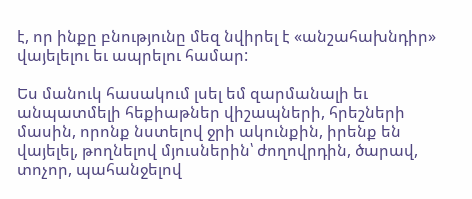է, որ ինքը բնությունը մեզ նվիրել է «անշահախնդիր» վայելելու եւ ապրելու համար:

Ես մանուկ հասակում լսել եմ զարմանալի եւ անպատմելի հեքիաթներ վիշապների, հրեշների մասին, որոնք նստելով ջրի ակունքին, իրենք են վայելել, թողնելով մյուսներին՝ ժողովրդին, ծարավ, տոչոր, պահանջելով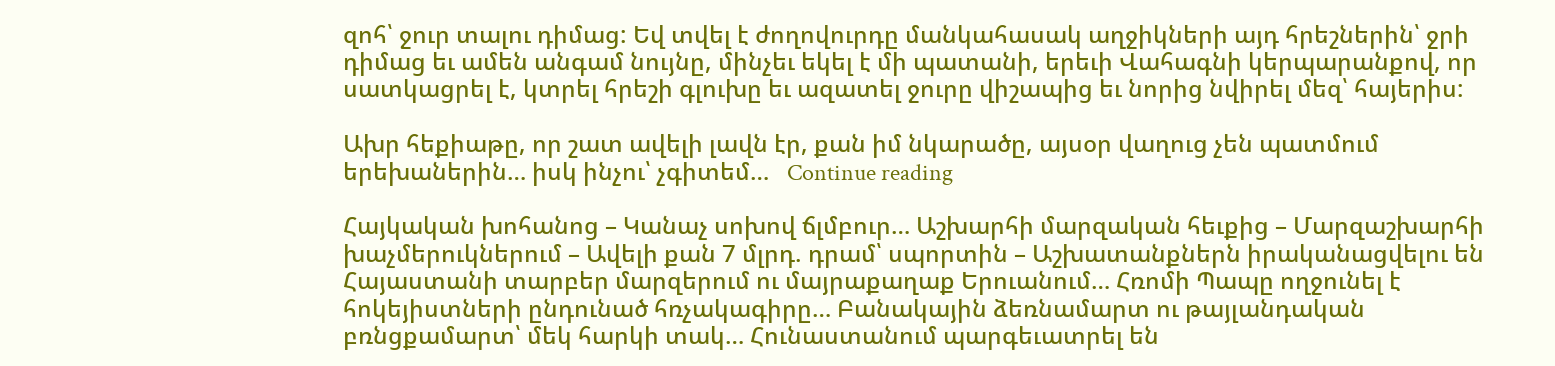զոհ՝ ջուր տալու դիմաց: Եվ տվել է ժողովուրդը մանկահասակ աղջիկների այդ հրեշներին՝ ջրի դիմաց եւ ամեն անգամ նույնը, մինչեւ եկել է մի պատանի, երեւի Վահագնի կերպարանքով, որ սատկացրել է, կտրել հրեշի գլուխը եւ ազատել ջուրը վիշապից եւ նորից նվիրել մեզ՝ հայերիս:

Ախր հեքիաթը, որ շատ ավելի լավն էր, քան իմ նկարածը, այսօր վաղուց չեն պատմում երեխաներին… իսկ ինչու՝ չգիտեմ…   Continue reading

Հայկական խոհանոց – Կանաչ սոխով ճլմբուր… Աշխարհի մարզական հեւքից – Մարզաշխարհի խաչմերուկներում – Ավելի քան 7 մլրդ. դրամ՝ սպորտին – Աշխատանքներն իրականացվելու են Հայաստանի տարբեր մարզերում ու մայրաքաղաք Երուանում… Հռոմի Պապը ողջունել է հոկեյիստների ընդունած հռչակագիրը… Բանակային ձեռնամարտ ու թայլանդական բռնցքամարտ՝ մեկ հարկի տակ… Հունաստանում պարգեւատրել են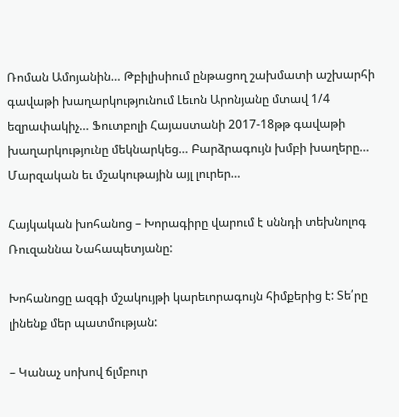Ռոման Ամոյանին… Թբիլիսիում ընթացող շախմատի աշխարհի գավաթի խաղարկությունում Լեւոն Արոնյանը մտավ 1/4 եզրափակիչ… Ֆուտբոլի Հայաստանի 2017-18թթ գավաթի խաղարկությունը մեկնարկեց… Բարձրագույն խմբի խաղերը… Մարզական եւ մշակութային այլ լուրեր…

Հայկական խոհանոց – Խորագիրը վարում է սննդի տեխնոլոգ  Ռուզաննա Նահապետյանը:

Խոհանոցը ազգի մշակույթի կարեւորագույն հիմքերից է: Տե՛րը լինենք մեր պատմության:

– Կանաչ սոխով ճլմբուր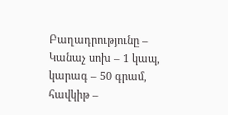Բաղադրությունը – Կանաչ սոխ – 1 կապ, կարագ – 50 գրամ, հավկիթ –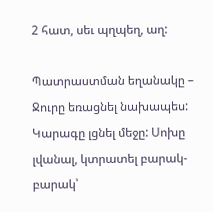2 հատ, սեւ պղպեղ, աղ:

Պատրաստման եղանակը – Ջուրը եռացնել նախապես: Կարագը լցնել մեջը: Սոխը լվանալ, կտրատել բարակ-բարակ՝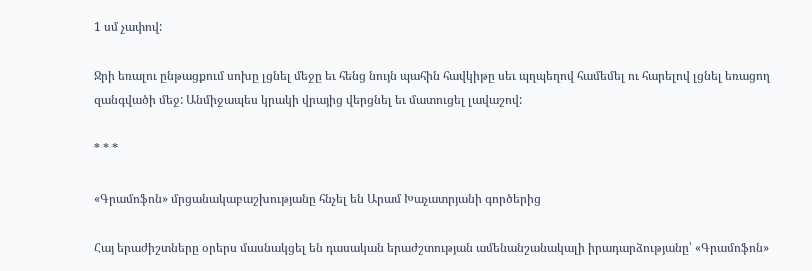1 սմ չափով:

Ջրի եռալու ընթացքում սոխը լցնել մեջը եւ հենց նույն պահին հավկիթը սեւ պղպեղով համեմել ու հարելով լցնել եռացող զանգվածի մեջ: Անմիջապես կրակի վրայից վերցնել եւ մատուցել լավաշով:

* * *

«Գրամոֆոն» մրցանակաբաշխությանը հնչել են Արամ Խաչատրյանի գործերից

Հայ երաժիշտները օրերս մասնակցել են դասական երաժշտության ամենանշանակալի իրադարձությանը՝ «Գրամոֆոն»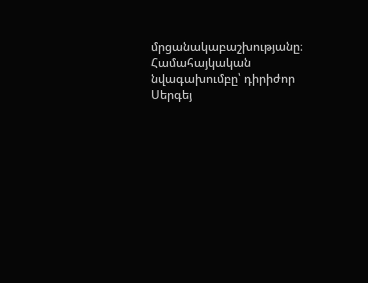մրցանակաբաշխությանը։ Համահայկական նվագախումբը՝ դիրիժոր Սերգեյ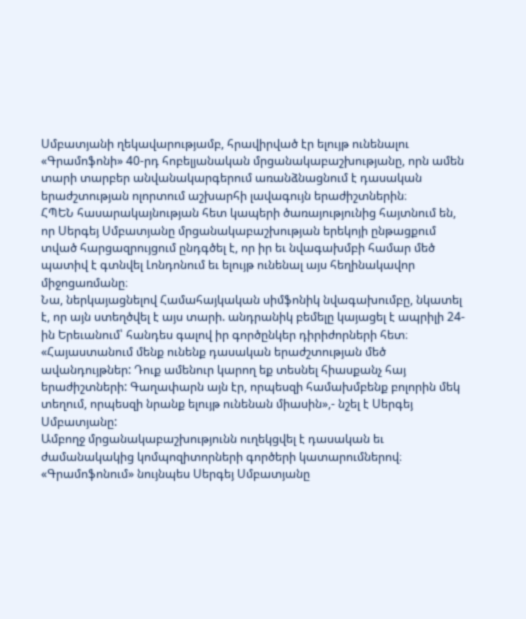Սմբատյանի ղեկավարությամբ, հրավիրված էր ելույթ ունենալու «Գրամոֆոնի» 40-րդ հոբելյանական մրցանակաբաշխությանը, որն ամեն տարի տարբեր անվանակարգերում առանձնացնում է դասական երաժշտության ոլորտում աշխարհի լավագույն երաժիշտներին։
ՀՊԵՆ հասարակայնության հետ կապերի ծառայությունից հայտնում են, որ Սերգեյ Սմբատյանը մրցանակաբաշխության երեկոյի ընթացքում տված հարցազրույցում ընդգծել է, որ իր եւ նվագախմբի համար մեծ պատիվ է գտնվել Լոնդոնում եւ ելույթ ունենալ այս հեղինակավոր միջոցառմանը։
Նա, ներկայացնելով Համահայկական սիմֆոնիկ նվագախումբը, նկատել է, որ այն ստեղծվել է այս տարի. անդրանիկ բեմելը կայացել է ապրիլի 24-ին Երեւանում՝ հանդես գալով իր գործընկեր դիրիժորների հետ։
«Հայաստանում մենք ունենք դասական երաժշտության մեծ ավանդույթներ: Դուք ամենուր կարող եք տեսնել հիասքանչ հայ երաժիշտների: Գաղափարն այն էր, որպեսզի համախմբենք բոլորին մեկ տեղում, որպեսզի նրանք ելույթ ունենան միասին»,- նշել է Սերգեյ Սմբատյանը:
Ամբողջ մրցանակաբաշխությունն ուղեկցվել է դասական եւ ժամանակակից կոմպոզիտորների գործերի կատարումներով։ «Գրամոֆոնում» նույնպես Սերգեյ Սմբատյանը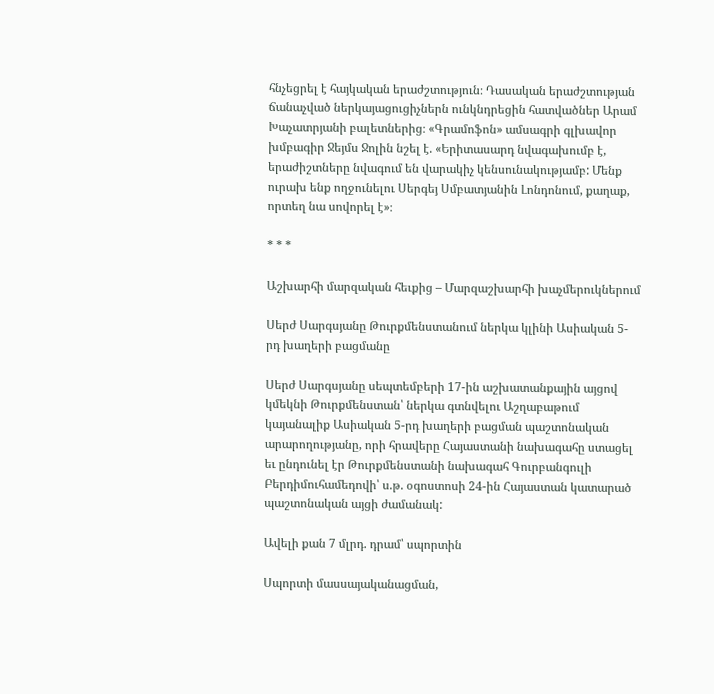հնչեցրել է հայկական երաժշտություն։ Դասական երաժշտության ճանաչված ներկայացուցիչներն ունկնդրեցին հատվածներ Արամ Խաչատրյանի բալետներից։ «Գրամոֆոն» ամսագրի գլխավոր խմբագիր Ջեյմս Ջոլին նշել է. «Երիտասարդ նվագախումբ է, երաժիշտները նվագում են վարակիչ կենսունակությամբ: Մենք ուրախ ենք ողջունելու Սերգեյ Սմբատյանին Լոնդոնում, քաղաք, որտեղ նա սովորել է»։

* * *

Աշխարհի մարզական հեւքից – Մարզաշխարհի խաչմերուկներում

Սերժ Սարգսյանը Թուրքմենստանում ներկա կլինի Ասիական 5-րդ խաղերի բացմանը

Սերժ Սարգսյանը սեպտեմբերի 17-ին աշխատանքային այցով կմեկնի Թուրքմենստան՝ ներկա գտնվելու Աշղաբաթում կայանալիք Ասիական 5-րդ խաղերի բացման պաշտոնական արարողությանը, որի հրավերը Հայաստանի նախագահը ստացել եւ ընդունել էր Թուրքմենստանի նախագահ Գուրբանգուլի Բերդիմուհամեդովի՝ ս.թ. օգոստոսի 24-ին Հայաստան կատարած պաշտոնական այցի ժամանակ:

Ավելի քան 7 մլրդ. դրամ՝ սպորտին

Սպորտի մասսայականացման,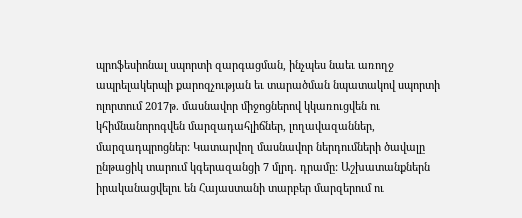պրոֆեսիոնալ սպորտի զարգացման, ինչպես նաեւ առողջ ապրելակերպի քարոզչության եւ տարածման նպատակով սպորտի ոլորտում 2017թ. մասնավոր միջոցներով կկառուցվեն ու կհիմնանորոգվեն մարզադահլիճներ, լողավազաններ, մարզադպրոցներ: Կատարվող մասնավոր ներդումների ծավալը ընթացիկ տարում կգերազանցի 7 մլրդ. դրամը: Աշխատանքներն իրականացվելու են Հայաստանի տարբեր մարզերում ու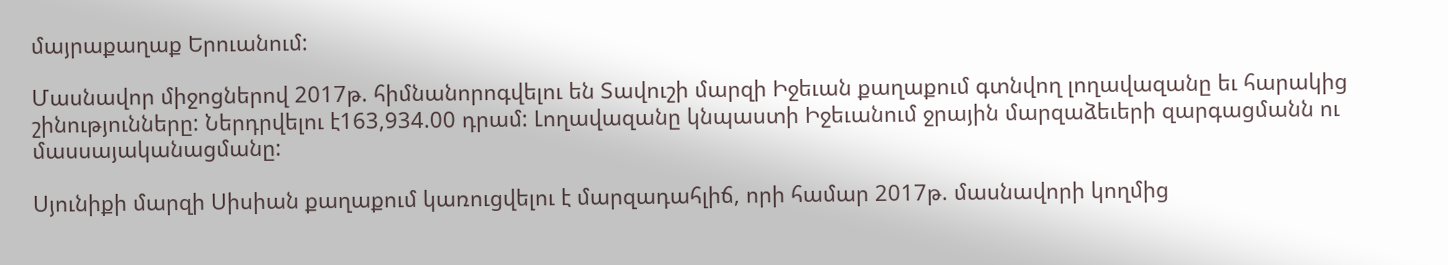մայրաքաղաք Երուանում:

Մասնավոր միջոցներով 2017թ. հիմնանորոգվելու են Տավուշի մարզի Իջեւան քաղաքում գտնվող լողավազանը եւ հարակից շինությունները: Ներդրվելու է163,934.00 դրամ: Լողավազանը կնպաստի Իջեւանում ջրային մարզաձեւերի զարգացմանն ու մասսայականացմանը:

Սյունիքի մարզի Սիսիան քաղաքում կառուցվելու է մարզադահլիճ, որի համար 2017թ. մասնավորի կողմից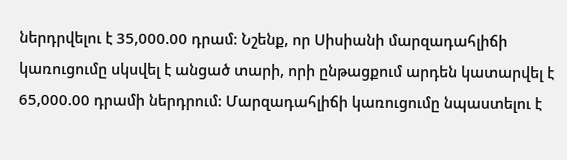ներդրվելու է 35,000.00 դրամ: Նշենք, որ Սիսիանի մարզադահլիճի կառուցումը սկսվել է անցած տարի, որի ընթացքում արդեն կատարվել է 65,000.00 դրամի ներդրում: Մարզադահլիճի կառուցումը նպաստելու է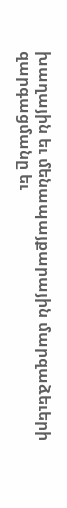խաղային եւ մենապայքարային մարզաձեւերի զարգացմանը եւ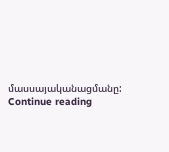մասսայականացմանը:   Continue reading